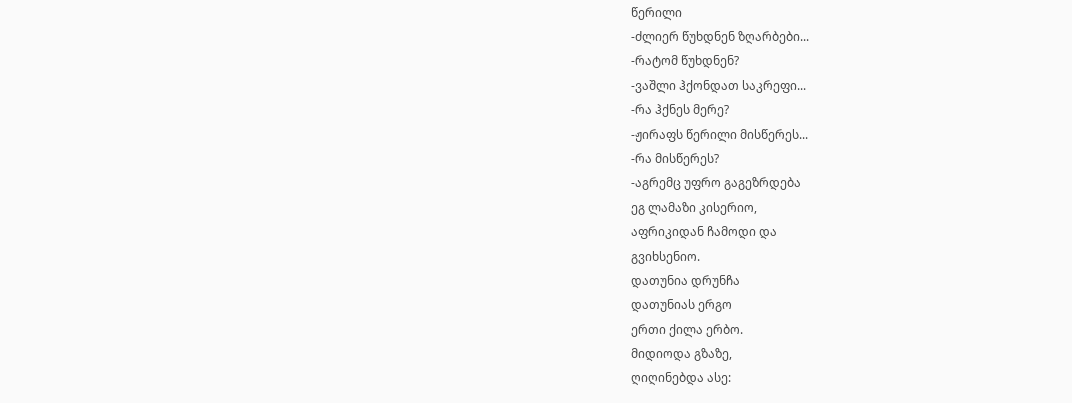წერილი
-ძლიერ წუხდნენ ზღარბები...
-რატომ წუხდნენ?
-ვაშლი ჰქონდათ საკრეფი...
-რა ჰქნეს მერე?
-ჟირაფს წერილი მისწერეს...
-რა მისწერეს?
-აგრემც უფრო გაგეზრდება
ეგ ლამაზი კისერიო,
აფრიკიდან ჩამოდი და
გვიხსენიო.
დათუნია დრუნჩა
დათუნიას ერგო
ერთი ქილა ერბო.
მიდიოდა გზაზე,
ღიღინებდა ასე: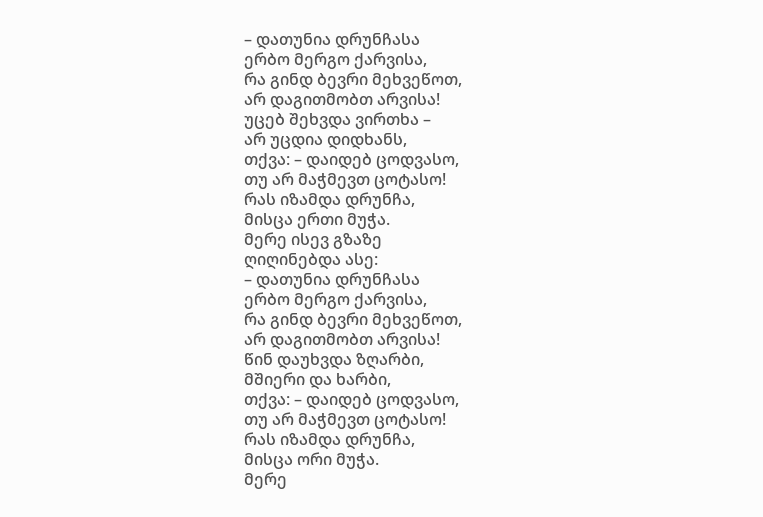– დათუნია დრუნჩასა
ერბო მერგო ქარვისა,
რა გინდ ბევრი მეხვეწოთ,
არ დაგითმობთ არვისა!
უცებ შეხვდა ვირთხა –
არ უცდია დიდხანს,
თქვა: – დაიდებ ცოდვასო,
თუ არ მაჭმევთ ცოტასო!
რას იზამდა დრუნჩა,
მისცა ერთი მუჭა.
მერე ისევ გზაზე
ღიღინებდა ასე:
– დათუნია დრუნჩასა
ერბო მერგო ქარვისა,
რა გინდ ბევრი მეხვეწოთ,
არ დაგითმობთ არვისა!
წინ დაუხვდა ზღარბი,
მშიერი და ხარბი,
თქვა: – დაიდებ ცოდვასო,
თუ არ მაჭმევთ ცოტასო!
რას იზამდა დრუნჩა,
მისცა ორი მუჭა.
მერე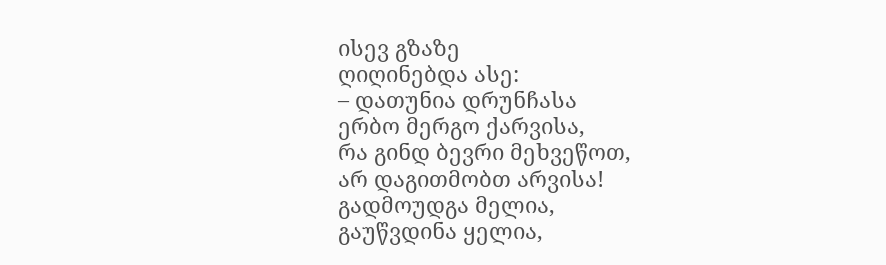ისევ გზაზე
ღიღინებდა ასე:
– დათუნია დრუნჩასა
ერბო მერგო ქარვისა,
რა გინდ ბევრი მეხვეწოთ,
არ დაგითმობთ არვისა!
გადმოუდგა მელია,
გაუწვდინა ყელია,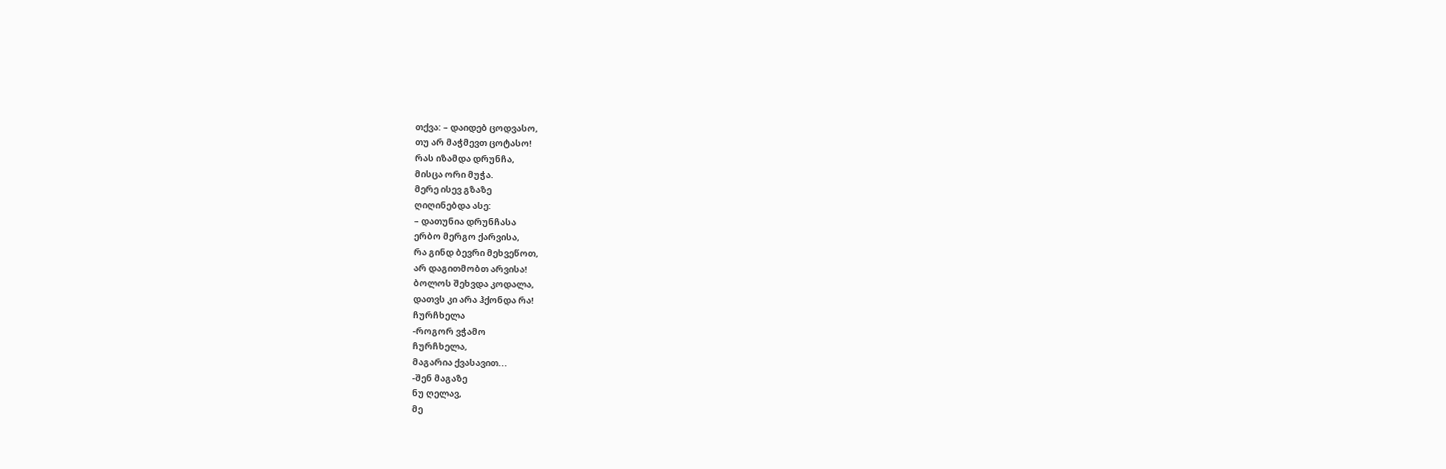თქვა: – დაიდებ ცოდვასო,
თუ არ მაჭმევთ ცოტასო!
რას იზამდა დრუნჩა,
მისცა ორი მუჭა.
მერე ისევ გზაზე
ღიღინებდა ასე:
– დათუნია დრუნჩასა
ერბო მერგო ქარვისა,
რა გინდ ბევრი მეხვეწოთ,
არ დაგითმობთ არვისა!
ბოლოს შეხვდა კოდალა,
დათვს კი არა ჰქონდა რა!
ჩურჩხელა
-როგორ ვჭამო
ჩურჩხელა,
მაგარია ქვასავით...
-შენ მაგაზე
ნუ ღელავ,
მე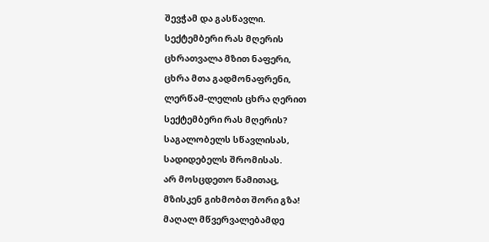შევჭამ და გასწავლი.
სექტემბერი რას მღერის
ცხრათვალა მზით ნაფერი,
ცხრა მთა გადმონაფრენი,
ლერწამ-ლელის ცხრა ღერით
სექტემბერი რას მღერის?
საგალობელს სწავლისას,
სადიდებელს შრომისას.
არ მოსცდეთო წამითაც,
მზისკენ გიხმობთ შორი გზა!
მაღალ მწვერვალებამდე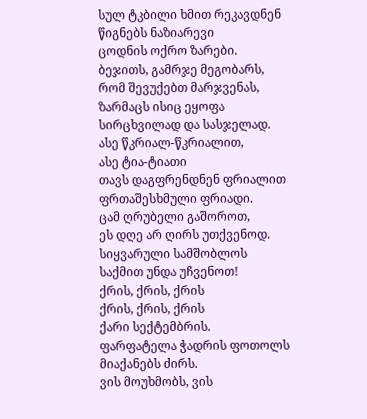სულ ტკბილი ხმით რეკავდნენ
წიგნებს ნაზიარევი
ცოდნის ოქრო ზარები.
ბეჯითს, გამრჯე მეგობარს,
რომ შევუქებთ მარჯვენას,
ზარმაცს ისიც ეყოფა
სირცხვილად და სასჯელად.
ასე წკრიალ-წკრიალით,
ასე ტია-ტიათი
თავს დაგფრენდნენ ფრიალით
ფრთაშესხმული ფრიადი.
ცამ ღრუბელი გაშოროთ,
ეს დღე არ ღირს უთქვენოდ.
სიყვარული სამშობლოს
საქმით უნდა უჩვენოთ!
ქრის, ქრის, ქრის
ქრის, ქრის, ქრის
ქარი სექტემბრის.
ფარფატელა ჭადრის ფოთოლს
მიაქანებს ძირს.
ვის მოუხმობს, ვის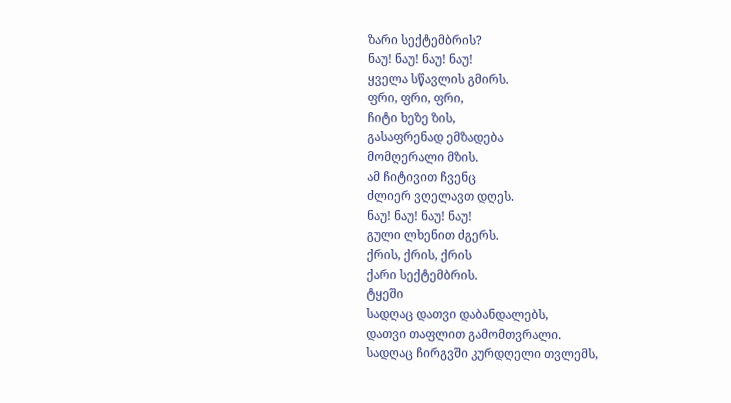ზარი სექტემბრის?
ნაუ! ნაუ! ნაუ! ნაუ!
ყველა სწავლის გმირს.
ფრი, ფრი, ფრი,
ჩიტი ხეზე ზის,
გასაფრენად ემზადება
მომღერალი მზის.
ამ ჩიტივით ჩვენც
ძლიერ ვღელავთ დღეს.
ნაუ! ნაუ! ნაუ! ნაუ!
გული ლხენით ძგერს.
ქრის, ქრის, ქრის
ქარი სექტემბრის.
ტყეში
სადღაც დათვი დაბანდალებს,
დათვი თაფლით გამომთვრალი.
სადღაც ჩირგვში კურდღელი თვლემს,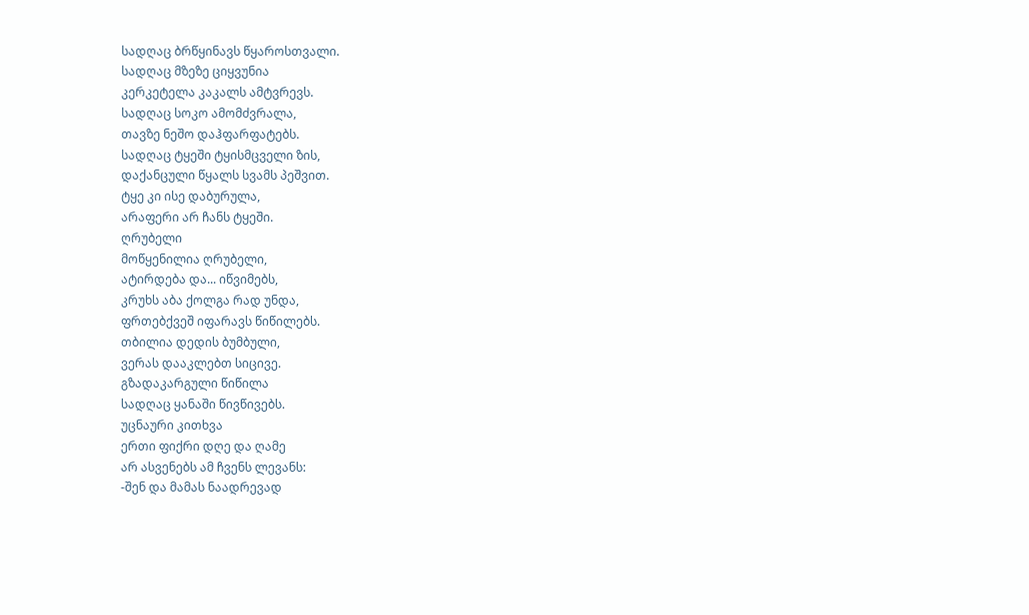სადღაც ბრწყინავს წყაროსთვალი.
სადღაც მზეზე ციყვუნია
კერკეტელა კაკალს ამტვრევს.
სადღაც სოკო ამომძვრალა,
თავზე ნეშო დაჰფარფატებს.
სადღაც ტყეში ტყისმცველი ზის,
დაქანცული წყალს სვამს პეშვით.
ტყე კი ისე დაბურულა,
არაფერი არ ჩანს ტყეში.
ღრუბელი
მოწყენილია ღრუბელი,
ატირდება და... იწვიმებს,
კრუხს აბა ქოლგა რად უნდა,
ფრთებქვეშ იფარავს წიწილებს.
თბილია დედის ბუმბული,
ვერას დააკლებთ სიცივე.
გზადაკარგული წიწილა
სადღაც ყანაში წივწივებს.
უცნაური კითხვა
ერთი ფიქრი დღე და ღამე
არ ასვენებს ამ ჩვენს ლევანს:
-შენ და მამას ნაადრევად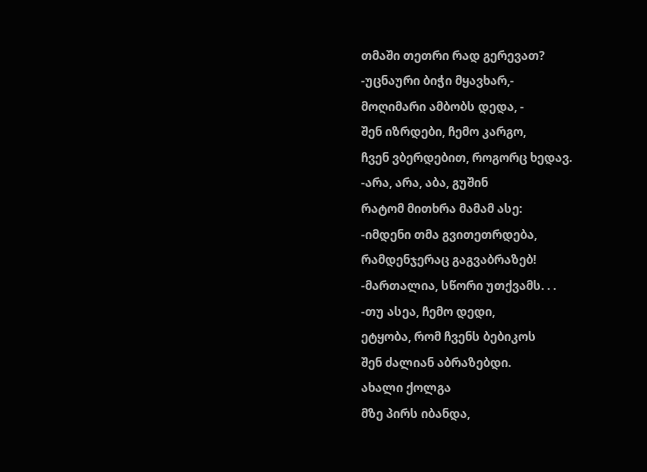თმაში თეთრი რად გერევათ?
-უცნაური ბიჭი მყავხარ,-
მოღიმარი ამბობს დედა, -
შენ იზრდები, ჩემო კარგო,
ჩვენ ვბერდებით, როგორც ხედავ.
-არა, არა, აბა, გუშინ
რატომ მითხრა მამამ ასე:
-იმდენი თმა გვითეთრდება,
რამდენჯერაც გაგვაბრაზებ!
-მართალია, სწორი უთქვამს. . .
-თუ ასეა, ჩემო დედი,
ეტყობა, რომ ჩვენს ბებიკოს
შენ ძალიან აბრაზებდი.
ახალი ქოლგა
მზე პირს იბანდა,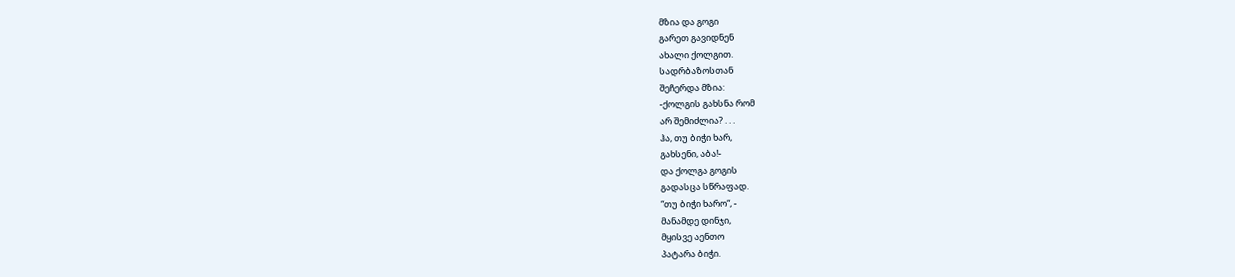მზია და გოგი
გარეთ გავიდნენ
ახალი ქოლგით.
სადრბაზოსთან
შეჩერდა მზია:
-ქოლგის გახსნა რომ
არ შემიძლია? . . .
ჰა, თუ ბიჭი ხარ,
გახსენი, აბა!-
და ქოლგა გოგის
გადასცა სწრაფად.
“თუ ბიჭი ხარო“, -
მანამდე დინჯი,
მყისვე აენთო
პატარა ბიჭი.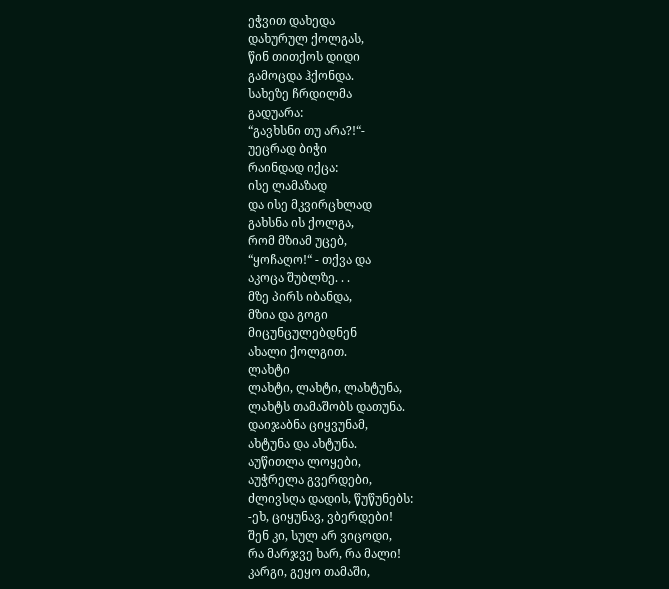ეჭვით დახედა
დახურულ ქოლგას,
წინ თითქოს დიდი
გამოცდა ჰქონდა.
სახეზე ჩრდილმა
გადუარა:
“გავხსნი თუ არა?!“-
უეცრად ბიჭი
რაინდად იქცა:
ისე ლამაზად
და ისე მკვირცხლად
გახსნა ის ქოლგა,
რომ მზიამ უცებ,
“ყოჩაღო!“ - თქვა და
აკოცა შუბლზე. . .
მზე პირს იბანდა,
მზია და გოგი
მიცუნცულებდნენ
ახალი ქოლგით.
ლახტი
ლახტი, ლახტი, ლახტუნა,
ლახტს თამაშობს დათუნა.
დაიჯაბნა ციყვუნამ,
ახტუნა და ახტუნა.
აუწითლა ლოყები,
აუჭრელა გვერდები,
ძლივსღა დადის, წუწუნებს:
-ეხ, ციყუნავ, ვბერდები!
შენ კი, სულ არ ვიცოდი,
რა მარჯვე ხარ, რა მალი!
კარგი, გეყო თამაში,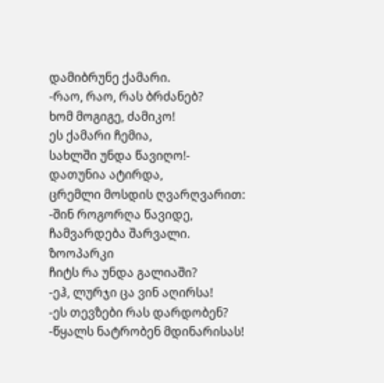დამიბრუნე ქამარი.
-რაო, რაო, რას ბრძანებ?
ხომ მოგიგე, ძამიკო!
ეს ქამარი ჩემია,
სახლში უნდა წავიღო!-
დათუნია ატირდა,
ცრემლი მოსდის ღვარღვარით:
-შინ როგორღა წავიდე,
ჩამვარდება შარვალი.
ზოოპარკი
ჩიტს რა უნდა გალიაში?
-ეჰ, ლურჯი ცა ვინ აღირსა!
-ეს თევზები რას დარდობენ?
-წყალს ნატრობენ მდინარისას!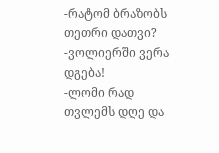-რატომ ბრაზობს თეთრი დათვი?
-ვოლიერში ვერა დგება!
-ლომი რად თვლემს დღე და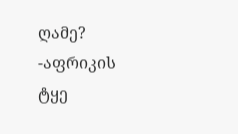ღამე?
-აფრიკის ტყე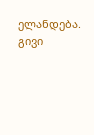ელანდება.
გივი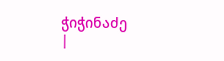ჭიჭინაძე
|